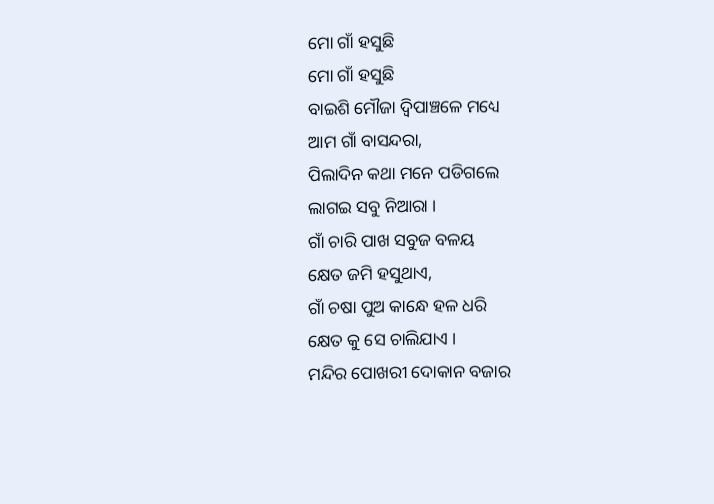ମୋ ଗାଁ ହସୁଛି
ମୋ ଗାଁ ହସୁଛି
ବାଇଶି ମୌଜା ଦ୍ବିପାଞ୍ଚଳେ ମଧ୍ୟେ
ଆମ ଗାଁ ବାସନ୍ଦରା,
ପିଲାଦିନ କଥା ମନେ ପଡିଗଲେ
ଲାଗଇ ସବୁ ନିଆରା ।
ଗାଁ ଚାରି ପାଖ ସବୁଜ ବଳୟ
କ୍ଷେତ ଜମି ହସୁଥାଏ,
ଗାଁ ଚଷା ପୁଅ କାନ୍ଧେ ହଳ ଧରି
କ୍ଷେତ କୁ ସେ ଚାଲିଯାଏ ।
ମନ୍ଦିର ପୋଖରୀ ଦୋକାନ ବଜାର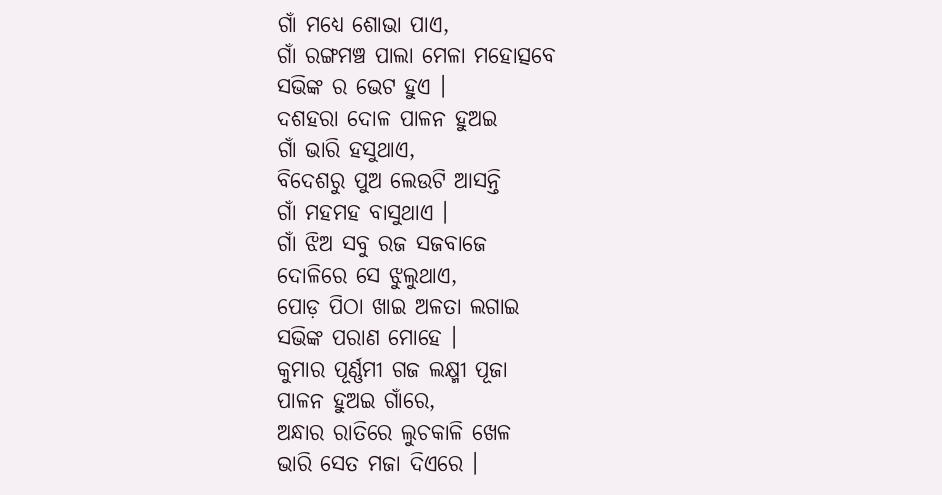ଗାଁ ମଧ୍ୟେ ଶୋଭା ପାଏ,
ଗାଁ ରଙ୍ଗମଞ୍ଚ ପାଲା ମେଳା ମହୋତ୍ସବେ
ସଭିଙ୍କ ର ଭେଟ ହୁଏ ।
ଦଶହରା ଦୋଳ ପାଳନ ହୁଅଇ
ଗାଁ ଭାରି ହସୁଥାଏ,
ବିଦେଶରୁ ପୁଅ ଲେଉଟି ଆସନ୍ତି
ଗାଁ ମହମହ ବାସୁଥାଏ ।
ଗାଁ ଝିଅ ସବୁ ରଜ ସଜବାଜେ
ଦୋଳିରେ ସେ ଝୁଲୁଥାଏ,
ପୋଡ଼ ପିଠା ଖାଇ ଅଳତା ଲଗାଇ
ସଭିଙ୍କ ପରାଣ ମୋହେ ।
କୁମାର ପୂର୍ଣ୍ଣମୀ ଗଜ ଲକ୍ଷ୍ମୀ ପୂଜା
ପାଳନ ହୁଅଇ ଗାଁରେ,
ଅନ୍ଧାର ରାତିରେ ଲୁଚକାଳି ଖେଳ
ଭାରି ସେତ ମଜା ଦିଏରେ ।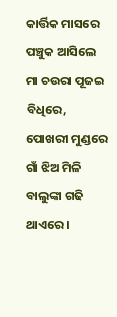କାର୍ତ୍ତିକ ମାସରେ ପଞ୍ଚୁକ ଆସିଲେ
ମା ଚଉରା ପୂଜଇ ବିଧିରେ,
ପୋଖରୀ ମୁଣ୍ଡରେ ଗାଁ ଝିଅ ମିଳି
ବାଲୁଙ୍କା ଗଢି ଥାଏରେ ।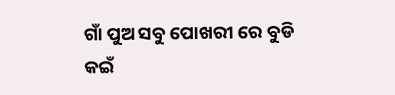ଗାଁ ପୁଅ ସବୁ ପୋଖରୀ ରେ ବୁଡି
କଇଁ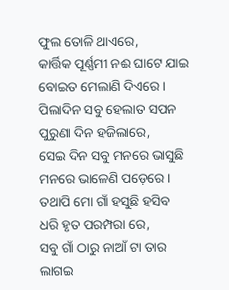ଫୁଲ ତୋଳି ଥାଏରେ,
କାର୍ତ୍ତିକ ପୂର୍ଣ୍ଣମୀ ନଈ ଘାଟେ ଯାଇ
ବୋଇତ ମେଲାଣି ଦିଏରେ ।
ପିଲାଦିନ ସବୁ ହେଲାତ ସପନ
ପୁରୁଣା ଦିନ ହଜିଲାରେ,
ସେଇ ଦିନ ସବୁ ମନରେ ଭାସୁଛି
ମନରେ ଭାଳେଣି ପଡ଼େରେ ।
ତଥାପି ମୋ ଗାଁ ହସୁଛି ହସିବ
ଧରି ହୃତ ପରମ୍ପରା ରେ,
ସବୁ ଗାଁ ଠାରୁ ନାଆଁ ଟା ତାର
ଲାଗଇ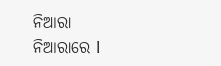ନିଆରା ନିଆରାରେ l